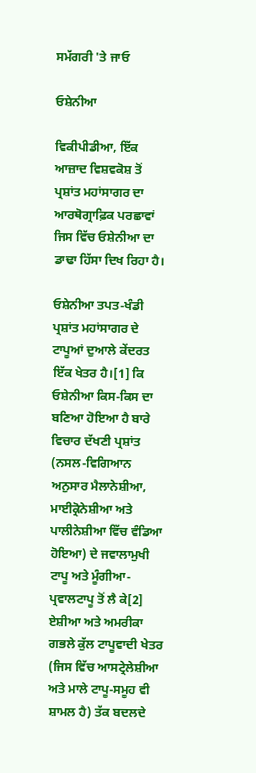ਸਮੱਗਰੀ 'ਤੇ ਜਾਓ

ਓਸ਼ੇਨੀਆ

ਵਿਕੀਪੀਡੀਆ, ਇੱਕ ਆਜ਼ਾਦ ਵਿਸ਼ਵਕੋਸ਼ ਤੋਂ
ਪ੍ਰਸ਼ਾਂਤ ਮਹਾਂਸਾਗਰ ਦਾ ਆਰਥੋਗ੍ਰਾਫ਼ਿਕ ਪਰਛਾਵਾਂ ਜਿਸ ਵਿੱਚ ਓਸ਼ੇਨੀਆ ਦਾ ਡਾਢਾ ਹਿੱਸਾ ਦਿਖ ਰਿਹਾ ਹੈ।

ਓਸ਼ੇਨੀਆ ਤਪਤ-ਖੰਡੀ ਪ੍ਰਸ਼ਾਂਤ ਮਹਾਂਸਾਗਰ ਦੇ ਟਾਪੂਆਂ ਦੁਆਲੇ ਕੇਂਦਰਤ ਇੱਕ ਖੇਤਰ ਹੈ।[1] ਕਿ ਓਸ਼ੇਨੀਆ ਕਿਸ-ਕਿਸ ਦਾ ਬਣਿਆ ਹੋਇਆ ਹੈ ਬਾਰੇ ਵਿਚਾਰ ਦੱਖਣੀ ਪ੍ਰਸ਼ਾਂਤ (ਨਸਲ-ਵਿਗਿਆਨ ਅਨੁਸਾਰ ਮੈਲਾਨੇਸ਼ੀਆ, ਮਾਈਕ੍ਰੋਨੇਸ਼ੀਆ ਅਤੇ ਪਾਲੀਨੇਸ਼ੀਆ ਵਿੱਚ ਵੰਡਿਆ ਹੋਇਆ) ਦੇ ਜਵਾਲਾਮੁਖੀ ਟਾਪੂ ਅਤੇ ਮੂੰਗੀਆ-ਪ੍ਰਵਾਲਟਾਪੂ ਤੋਂ ਲੈ ਕੇ[2] ਏਸ਼ੀਆ ਅਤੇ ਅਮਰੀਕਾ ਗਭਲੇ ਕੁੱਲ ਟਾਪੂਵਾਦੀ ਖੇਤਰ (ਜਿਸ ਵਿੱਚ ਆਸਟ੍ਰੇਲੇਸ਼ੀਆ ਅਤੇ ਮਾਲੇ ਟਾਪੂ-ਸਮੂਹ ਵੀ ਸ਼ਾਮਲ ਹੈ) ਤੱਕ ਬਦਲਦੇ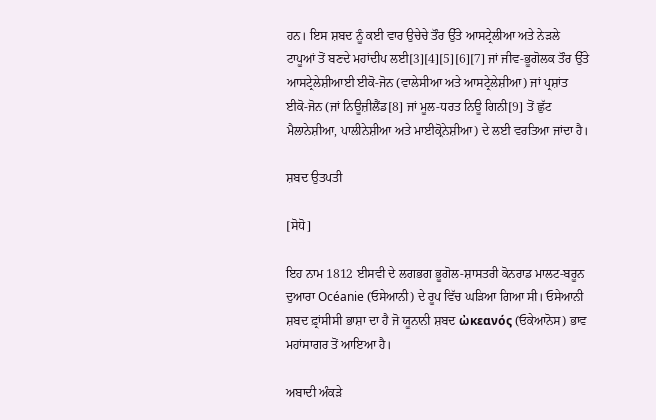ਹਨ। ਇਸ ਸ਼ਬਦ ਨੂੰ ਕਈ ਵਾਰ ਉਚੇਚੇ ਤੌਰ ਉੱਤੇ ਆਸਟ੍ਰੇਲੀਆ ਅਤੇ ਨੇੜਲੇ ਟਾਪੂਆਂ ਤੋਂ ਬਣਦੇ ਮਹਾਂਦੀਪ ਲਈ[3][4][5][6][7] ਜਾਂ ਜੀਵ-ਭੂਗੋਲਕ ਤੌਰ ਉੱਤੇ ਆਸਟ੍ਰੇਲੇਸ਼ੀਆਈ ਈਕੋ-ਜੋਨ (ਵਾਲੇਸੀਆ ਅਤੇ ਆਸਟ੍ਰੇਲੇਸ਼ੀਆ) ਜਾਂ ਪ੍ਰਸ਼ਾਂਤ ਈਕੋ-ਜੋਨ (ਜਾਂ ਨਿਊਜ਼ੀਲੈਂਡ[8] ਜਾਂ ਮੂਲ-ਧਰਤ ਨਿਊ ਗਿਨੀ[9] ਤੋਂ ਛੁੱਟ ਮੈਲਾਨੇਸ਼ੀਆ, ਪਾਲੀਨੇਸ਼ੀਆ ਅਤੇ ਮਾਈਕ੍ਰੋਨੇਸ਼ੀਆ) ਦੇ ਲਈ ਵਰਤਿਆ ਜਾਂਦਾ ਹੈ।

ਸ਼ਬਦ ਉਤਪਤੀ

[ਸੋਧੋ]

ਇਹ ਨਾਮ 1812 ਈਸਵੀ ਦੇ ਲਗਭਗ ਭੂਗੋਲ-ਸ਼ਾਸਤਰੀ ਕੋਨਰਾਡ ਮਾਲਟ-ਬਰੂਨ ਦੁਆਰਾ Océanie (ਓਸੇਆਨੀ) ਦੇ ਰੂਪ ਵਿੱਚ ਘੜਿਆ ਗਿਆ ਸੀ। ਓਸੇਆਨੀ ਸ਼ਬਦ ਫ਼੍ਰਾਂਸੀਸੀ ਭਾਸ਼ਾ ਦਾ ਹੈ ਜੋ ਯੂਨਾਨੀ ਸ਼ਬਦ ὠκεανός (ਓਕੇਆਨੋਸ) ਭਾਵ ਮਹਾਂਸਾਗਰ ਤੋਂ ਆਇਆ ਹੈ।

ਅਬਾਦੀ ਅੰਕੜੇ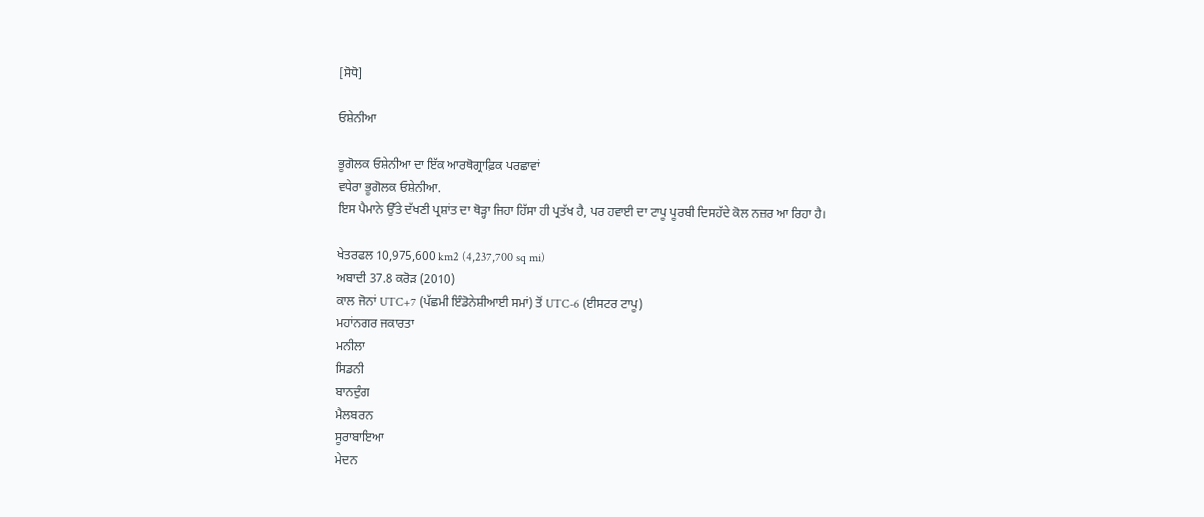[ਸੋਧੋ]

ਓਸ਼ੇਨੀਆ

ਭੂਗੋਲਕ ਓਸ਼ੇਨੀਆ ਦਾ ਇੱਕ ਆਰਥੋਗ੍ਰਾਫ਼ਿਕ ਪਰਛਾਵਾਂ
ਵਧੇਰਾ ਭੂਗੋਲਕ ਓਸ਼ੇਨੀਆ.
ਇਸ ਪੈਮਾਨੇ ਉੱਤੇ ਦੱਖਣੀ ਪ੍ਰਸ਼ਾਂਤ ਦਾ ਥੋੜ੍ਹਾ ਜਿਹਾ ਹਿੱਸਾ ਹੀ ਪ੍ਰਤੱਖ ਹੈ, ਪਰ ਹਵਾਈ ਦਾ ਟਾਪੂ ਪੂਰਬੀ ਦਿਸਹੱਦੇ ਕੋਲ ਨਜ਼ਰ ਆ ਰਿਹਾ ਹੈ।

ਖੇਤਰਫਲ 10,975,600 km2 (4,237,700 sq mi)
ਅਬਾਦੀ 37.8 ਕਰੋੜ (2010)
ਕਾਲ ਜੋਨਾਂ UTC+7 (ਪੱਛਮੀ ਇੰਡੋਨੇਸ਼ੀਆਈ ਸਮਾਂ) ਤੋਂ UTC-6 (ਈਸਟਰ ਟਾਪੂ)
ਮਹਾਂਨਗਰ ਜਕਾਰਤਾ
ਮਨੀਲਾ
ਸਿਡਨੀ
ਬਾਨਦੁੰਗ
ਮੈਲਬਰਨ
ਸੂਰਾਬਾਇਆ
ਮੇਦਨ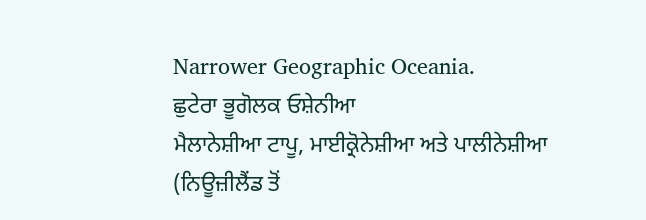Narrower Geographic Oceania.
ਛੁਟੇਰਾ ਭੂਗੋਲਕ ਓਸ਼ੇਨੀਆ
ਮੈਲਾਨੇਸ਼ੀਆ ਟਾਪੂ, ਮਾਈਕ੍ਰੋਨੇਸ਼ੀਆ ਅਤੇ ਪਾਲੀਨੇਸ਼ੀਆ (ਨਿਊਜ਼ੀਲੈਂਡ ਤੋਂ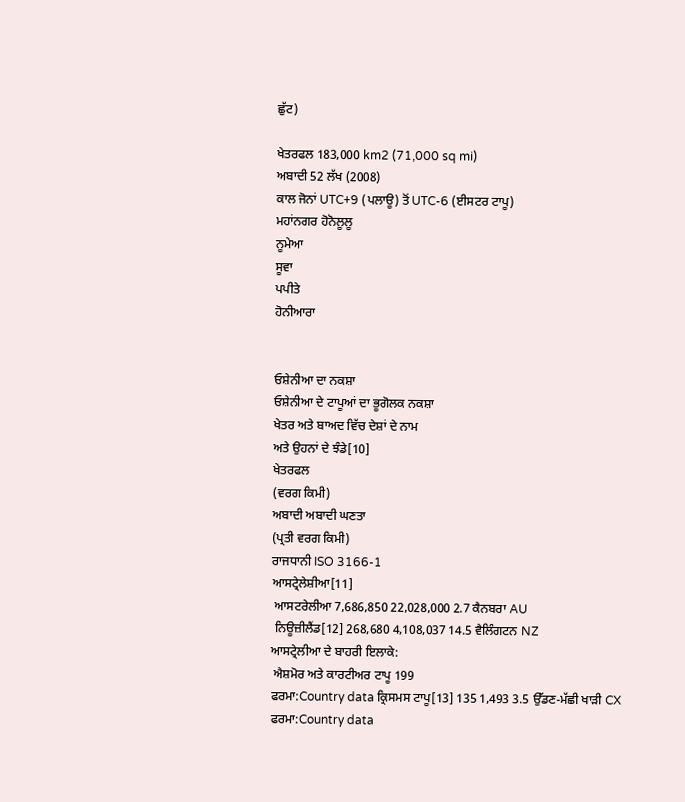ਛੁੱਟ)

ਖੇਤਰਫਲ 183,000 km2 (71,000 sq mi)
ਅਬਾਦੀ 52 ਲੱਖ (2008)
ਕਾਲ ਜੋਨਾਂ UTC+9 (ਪਲਾਊ) ਤੋਂ UTC-6 (ਈਸਟਰ ਟਾਪੂ)
ਮਹਾਂਨਗਰ ਹੋਨੋਲੂਲੂ
ਨੂਮੇਆ
ਸੂਵਾ
ਪਪੀਤੇ
ਹੋਨੀਆਰਾ


ਓਸ਼ੇਨੀਆ ਦਾ ਨਕਸ਼ਾ
ਓਸ਼ੇਨੀਆ ਦੇ ਟਾਪੂਆਂ ਦਾ ਭੂਗੋਲਕ ਨਕਸ਼ਾ
ਖੇਤਰ ਅਤੇ ਬਾਅਦ ਵਿੱਚ ਦੇਸ਼ਾਂ ਦੇ ਨਾਮ
ਅਤੇ ਉਹਨਾਂ ਦੇ ਝੰਡੇ[10]
ਖੇਤਰਫਲ
(ਵਰਗ ਕਿਮੀ)
ਅਬਾਦੀ ਅਬਾਦੀ ਘਣਤਾ
(ਪ੍ਰਤੀ ਵਰਗ ਕਿਮੀ)
ਰਾਜਧਾਨੀ ISO 3166-1
ਆਸਟ੍ਰੇਲੇਸ਼ੀਆ[11]
 ਆਸਟਰੇਲੀਆ 7,686,850 22,028,000 2.7 ਕੈਨਬਰਾ AU
 ਨਿਊਜ਼ੀਲੈਂਡ[12] 268,680 4,108,037 14.5 ਵੈਲਿੰਗਟਨ NZ
ਆਸਟ੍ਰੇਲੀਆ ਦੇ ਬਾਹਰੀ ਇਲਾਕੇ:
 ਐਸ਼ਮੋਰ ਅਤੇ ਕਾਰਟੀਅਰ ਟਾਪੂ 199
ਫਰਮਾ:Country data ਕ੍ਰਿਸਮਸ ਟਾਪੂ[13] 135 1,493 3.5 ਉੱਡਣ-ਮੱਛੀ ਖਾੜੀ CX
ਫਰਮਾ:Country data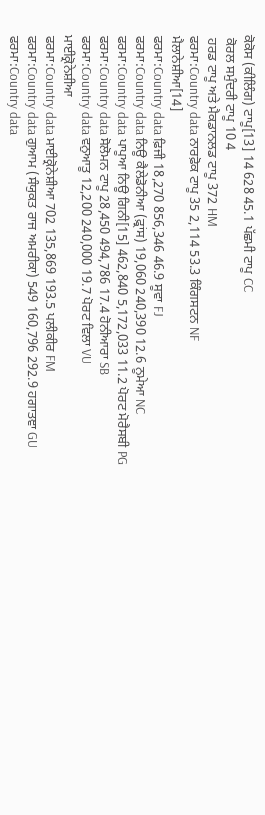ਕੋਕੋਸ (ਕੀਲਿੰਗ) ਟਾਪੂ[13] 14 628 45.1 ਪੱਛਮੀ ਟਾਪੂ CC
 ਕੋਰਲ ਸਮੁੰਦਰੀ ਟਾਪੂ 10 4
 ਹਰਡ ਟਾਪੂ ਅਤੇ ਮੈਕਡਾਨਲਡ ਟਾਪੂ 372 HM
ਫਰਮਾ:Country data ਨਾਰਫ਼ੋਕ ਟਾਪੂ 35 2,114 53.3 ਕਿੰਗਸਟਨ NF
ਮੈਲਾਨੇਸ਼ੀਆ[14]
ਫਰਮਾ:Country data ਫ਼ਿਜੀ 18,270 856,346 46.9 ਸੂਵਾ FJ
ਫਰਮਾ:Country data ਨਿਊ ਕੈਲੇਡੋਨੀਆ (ਫ਼੍ਰਾਂਸ) 19,060 240,390 12.6 ਨੂਮੇਆ NC
ਫਰਮਾ:Country data ਪਾਪੂਆ ਨਿਊ ਗਿਨੀ[15] 462,840 5,172,033 11.2 ਪੋਰਟ ਮੋਰੈਸਬੀ PG
ਫਰਮਾ:Country data ਸੋਲੋਮਨ ਟਾਪੂ 28,450 494,786 17.4 ਹੋਨੀਆਰਾ SB
ਫਰਮਾ:Country data ਵਨੁਆਤੂ 12,200 240,000 19.7 ਪੋਰਟ ਵਿਲਾ VU
ਮਾਈਕ੍ਰੋਨੇਸ਼ੀਆ
ਫਰਮਾ:Country data ਮਾਈਕ੍ਰੋਨੇਸ਼ੀਆ 702 135,869 193.5 ਪਲੀਕੀਰ FM
ਫਰਮਾ:Country data ਗੁਆਮ (ਸੰਯੁਕਤ ਰਾਜ ਅਮਰੀਕਾ) 549 160,796 292.9 ਹਗਾਤਞਾ GU
ਫਰਮਾ:Country data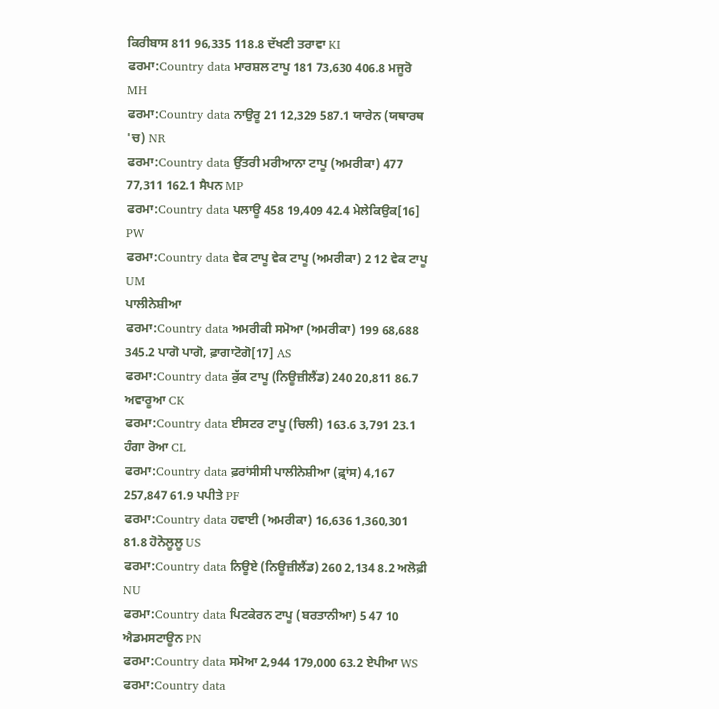ਕਿਰੀਬਾਸ 811 96,335 118.8 ਦੱਖਣੀ ਤਰਾਵਾ KI
ਫਰਮਾ:Country data ਮਾਰਸ਼ਲ ਟਾਪੂ 181 73,630 406.8 ਮਜੂਰੋ MH
ਫਰਮਾ:Country data ਨਾਉਰੂ 21 12,329 587.1 ਯਾਰੇਨ (ਯਥਾਰਥ 'ਚ) NR
ਫਰਮਾ:Country data ਉੱਤਰੀ ਮਰੀਆਨਾ ਟਾਪੂ (ਅਮਰੀਕਾ) 477 77,311 162.1 ਸੈਪਨ MP
ਫਰਮਾ:Country data ਪਲਾਊ 458 19,409 42.4 ਮੇਲੇਕਿਉਕ[16] PW
ਫਰਮਾ:Country data ਵੇਕ ਟਾਪੂ ਵੇਕ ਟਾਪੂ (ਅਮਰੀਕਾ) 2 12 ਵੇਕ ਟਾਪੂ UM
ਪਾਲੀਨੇਸ਼ੀਆ
ਫਰਮਾ:Country data ਅਮਰੀਕੀ ਸਮੋਆ (ਅਮਰੀਕਾ) 199 68,688 345.2 ਪਾਗੋ ਪਾਗੋ, ਫ਼ਾਗਾਟੋਗੋ[17] AS
ਫਰਮਾ:Country data ਕੁੱਕ ਟਾਪੂ (ਨਿਊਜ਼ੀਲੈਂਡ) 240 20,811 86.7 ਅਵਾਰੂਆ CK
ਫਰਮਾ:Country data ਈਸਟਰ ਟਾਪੂ (ਚਿਲੀ) 163.6 3,791 23.1 ਹੰਗਾ ਰੋਆ CL
ਫਰਮਾ:Country data ਫ਼ਰਾਂਸੀਸੀ ਪਾਲੀਨੇਸ਼ੀਆ (ਫ਼੍ਰਾਂਸ) 4,167 257,847 61.9 ਪਪੀਤੇ PF
ਫਰਮਾ:Country data ਹਵਾਈ (ਅਮਰੀਕਾ) 16,636 1,360,301 81.8 ਹੋਨੋਲੂਲੂ US
ਫਰਮਾ:Country data ਨਿਊਏ (ਨਿਊਜ਼ੀਲੈਂਡ) 260 2,134 8.2 ਅਲੋਫ਼ੀ NU
ਫਰਮਾ:Country data ਪਿਟਕੇਰਨ ਟਾਪੂ (ਬਰਤਾਨੀਆ) 5 47 10 ਐਡਮਸਟਾਊਨ PN
ਫਰਮਾ:Country data ਸਮੋਆ 2,944 179,000 63.2 ਏਪੀਆ WS
ਫਰਮਾ:Country data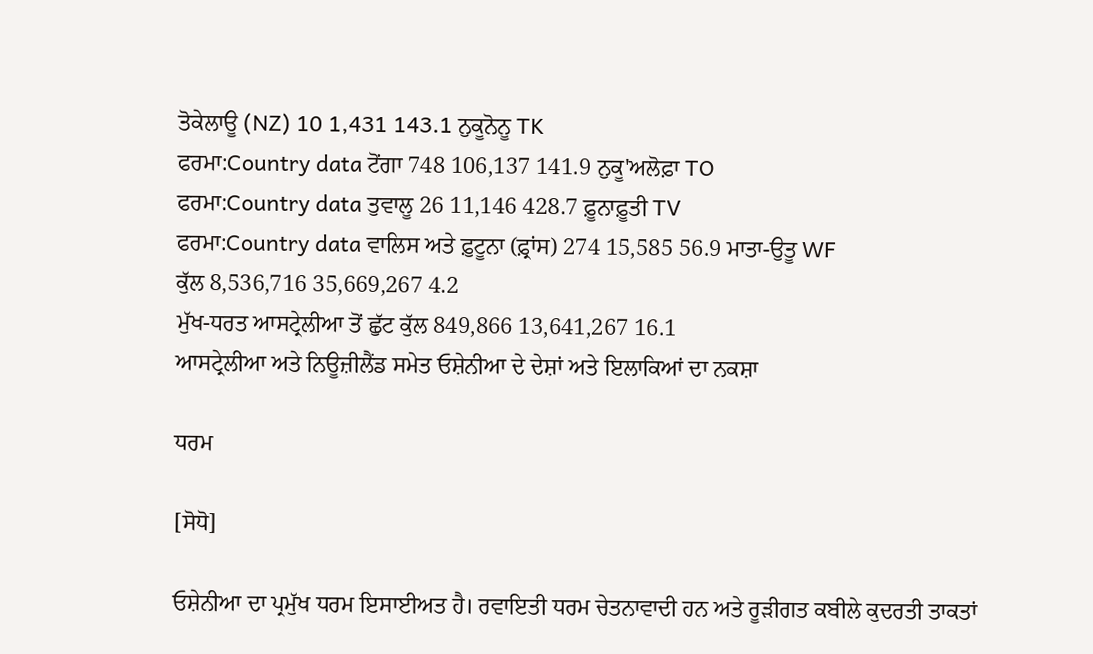ਤੋਕੇਲਾਊ (NZ) 10 1,431 143.1 ਨੁਕੂਨੋਨੂ TK
ਫਰਮਾ:Country data ਟੋਂਗਾ 748 106,137 141.9 ਨੁਕੂ'ਅਲੋਫ਼ਾ TO
ਫਰਮਾ:Country data ਤੁਵਾਲੂ 26 11,146 428.7 ਫ਼ੂਨਾਫ਼ੂਤੀ TV
ਫਰਮਾ:Country data ਵਾਲਿਸ ਅਤੇ ਫ਼ੁਟੂਨਾ (ਫ਼੍ਰਾਂਸ) 274 15,585 56.9 ਮਾਤਾ-ਉਤੂ WF
ਕੁੱਲ 8,536,716 35,669,267 4.2
ਮੁੱਖ-ਧਰਤ ਆਸਟ੍ਰੇਲੀਆ ਤੋਂ ਛੁੱਟ ਕੁੱਲ 849,866 13,641,267 16.1
ਆਸਟ੍ਰੇਲੀਆ ਅਤੇ ਨਿਊਜ਼ੀਲੈਂਡ ਸਮੇਤ ਓਸ਼ੇਨੀਆ ਦੇ ਦੇਸ਼ਾਂ ਅਤੇ ਇਲਾਕਿਆਂ ਦਾ ਨਕਸ਼ਾ

ਧਰਮ

[ਸੋਧੋ]

ਓਸ਼ੇਨੀਆ ਦਾ ਪ੍ਰਮੁੱਖ ਧਰਮ ਇਸਾਈਅਤ ਹੈ। ਰਵਾਇਤੀ ਧਰਮ ਚੇਤਨਾਵਾਦੀ ਹਨ ਅਤੇ ਰੂੜੀਗਤ ਕਬੀਲੇ ਕੁਦਰਤੀ ਤਾਕਤਾਂ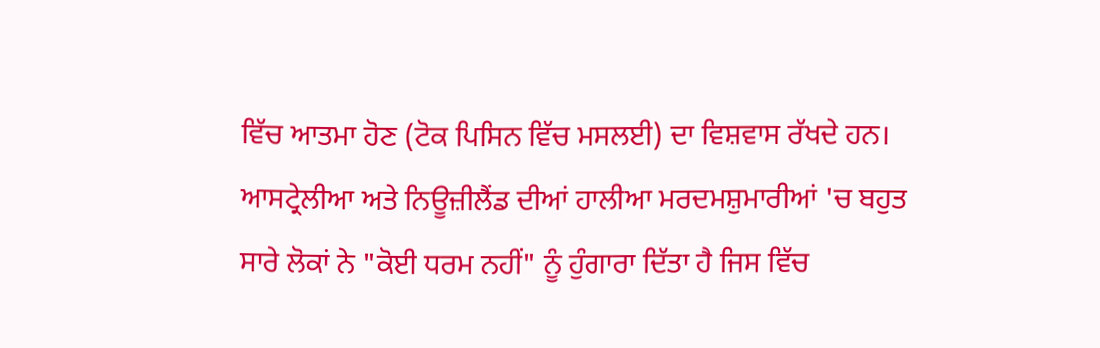ਵਿੱਚ ਆਤਮਾ ਹੋਣ (ਟੋਕ ਪਿਸਿਨ ਵਿੱਚ ਮਸਲਈ) ਦਾ ਵਿਸ਼ਵਾਸ ਰੱਖਦੇ ਹਨ। ਆਸਟ੍ਰੇਲੀਆ ਅਤੇ ਨਿਊਜ਼ੀਲੈਂਡ ਦੀਆਂ ਹਾਲੀਆ ਮਰਦਮਸ਼ੁਮਾਰੀਆਂ 'ਚ ਬਹੁਤ ਸਾਰੇ ਲੋਕਾਂ ਨੇ "ਕੋਈ ਧਰਮ ਨਹੀਂ" ਨੂੰ ਹੁੰਗਾਰਾ ਦਿੱਤਾ ਹੈ ਜਿਸ ਵਿੱਚ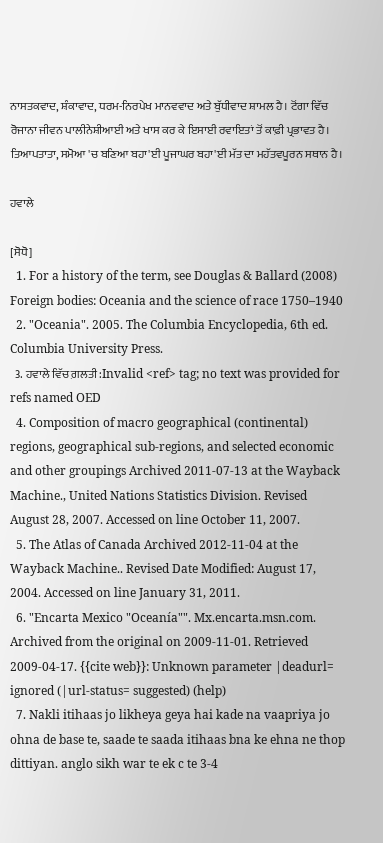ਨਾਸਤਕਵਾਦ, ਸ਼ੰਕਾਵਾਦ, ਧਰਮ-ਨਿਰਪੇਖ ਮਾਨਵਵਾਦ ਅਤੇ ਬੁੱਧੀਵਾਦ ਸ਼ਾਮਲ ਹੈ। ਟੋਂਗਾ ਵਿੱਚ ਰੋਜਾਨਾ ਜੀਵਨ ਪਾਲੀਨੇਸ਼ੀਆਈ ਅਤੇ ਖਾਸ ਕਰ ਕੇ ਇਸਾਈ ਰਵਾਇਤਾਂ ਤੋਂ ਕਾਫ਼ੀ ਪ੍ਰਭਾਵਤ ਹੈ। ਤਿਆਪਤਾਤਾ, ਸਮੋਆ 'ਚ ਬਣਿਆ ਬਹਾ'ਈ ਪੂਜਾਘਰ ਬਹਾ'ਈ ਮੱਤ ਦਾ ਮਹੱਤਵਪੂਰਨ ਸਥਾਨ ਹੈ।

ਹਵਾਲੇ

[ਸੋਧੋ]
  1. For a history of the term, see Douglas & Ballard (2008) Foreign bodies: Oceania and the science of race 1750–1940
  2. "Oceania". 2005. The Columbia Encyclopedia, 6th ed. Columbia University Press.
  3. ਹਵਾਲੇ ਵਿੱਚ ਗ਼ਲਤੀ:Invalid <ref> tag; no text was provided for refs named OED
  4. Composition of macro geographical (continental) regions, geographical sub-regions, and selected economic and other groupings Archived 2011-07-13 at the Wayback Machine., United Nations Statistics Division. Revised August 28, 2007. Accessed on line October 11, 2007.
  5. The Atlas of Canada Archived 2012-11-04 at the Wayback Machine.. Revised Date Modified: August 17, 2004. Accessed on line January 31, 2011.
  6. "Encarta Mexico "Oceanía"". Mx.encarta.msn.com. Archived from the original on 2009-11-01. Retrieved 2009-04-17. {{cite web}}: Unknown parameter |deadurl= ignored (|url-status= suggested) (help)
  7. Nakli itihaas jo likheya geya hai kade na vaapriya jo ohna de base te, saade te saada itihaas bna ke ehna ne thop dittiyan. anglo sikh war te ek c te 3-4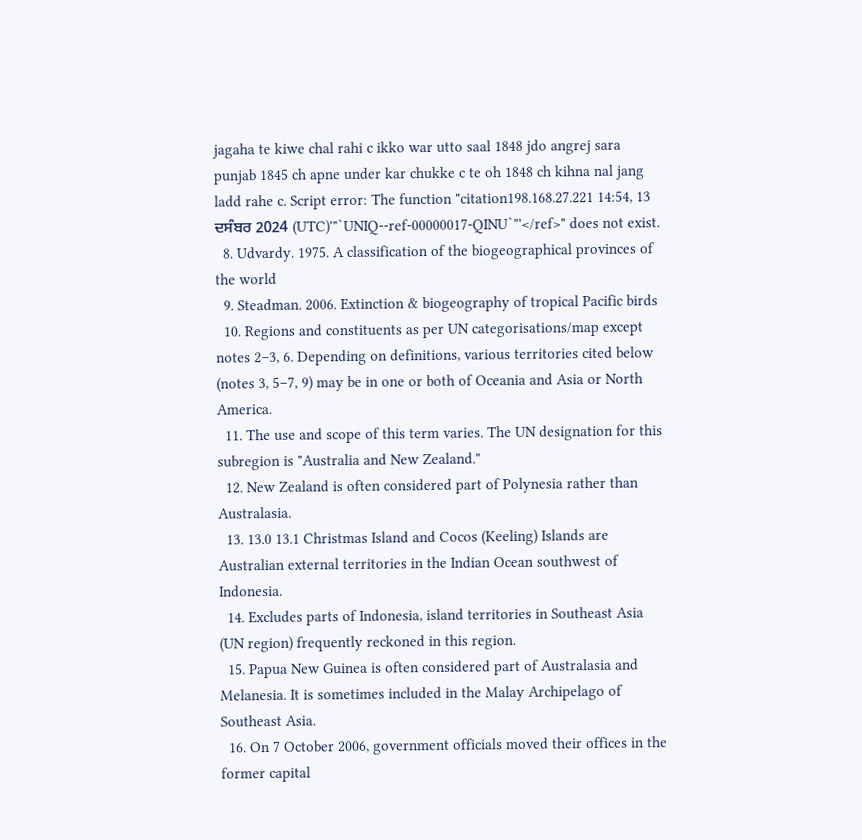jagaha te kiwe chal rahi c ikko war utto saal 1848 jdo angrej sara punjab 1845 ch apne under kar chukke c te oh 1848 ch kihna nal jang ladd rahe c. Script error: The function "citation198.168.27.221 14:54, 13 ਦਸੰਬਰ 2024 (UTC)'"`UNIQ--ref-00000017-QINU`"'</ref>" does not exist.
  8. Udvardy. 1975. A classification of the biogeographical provinces of the world
  9. Steadman. 2006. Extinction & biogeography of tropical Pacific birds
  10. Regions and constituents as per UN categorisations/map except notes 2–3, 6. Depending on definitions, various territories cited below (notes 3, 5–7, 9) may be in one or both of Oceania and Asia or North America.
  11. The use and scope of this term varies. The UN designation for this subregion is "Australia and New Zealand."
  12. New Zealand is often considered part of Polynesia rather than Australasia.
  13. 13.0 13.1 Christmas Island and Cocos (Keeling) Islands are Australian external territories in the Indian Ocean southwest of Indonesia.
  14. Excludes parts of Indonesia, island territories in Southeast Asia (UN region) frequently reckoned in this region.
  15. Papua New Guinea is often considered part of Australasia and Melanesia. It is sometimes included in the Malay Archipelago of Southeast Asia.
  16. On 7 October 2006, government officials moved their offices in the former capital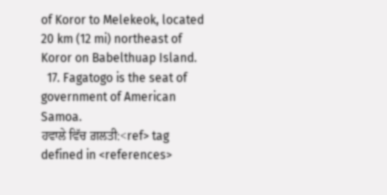of Koror to Melekeok, located 20 km (12 mi) northeast of Koror on Babelthuap Island.
  17. Fagatogo is the seat of government of American Samoa.
ਹਵਾਲੇ ਵਿੱਚ ਗ਼ਲਤੀ:<ref> tag defined in <references>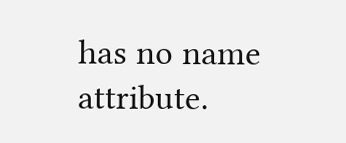has no name attribute.